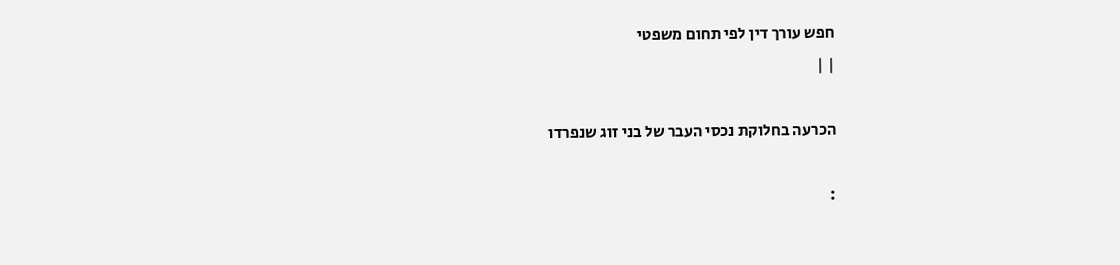חפש עורך דין לפי תחום משפטי
| |

הכרעה בחלוקת נכסי העבר של בני זוג שנפרדו

: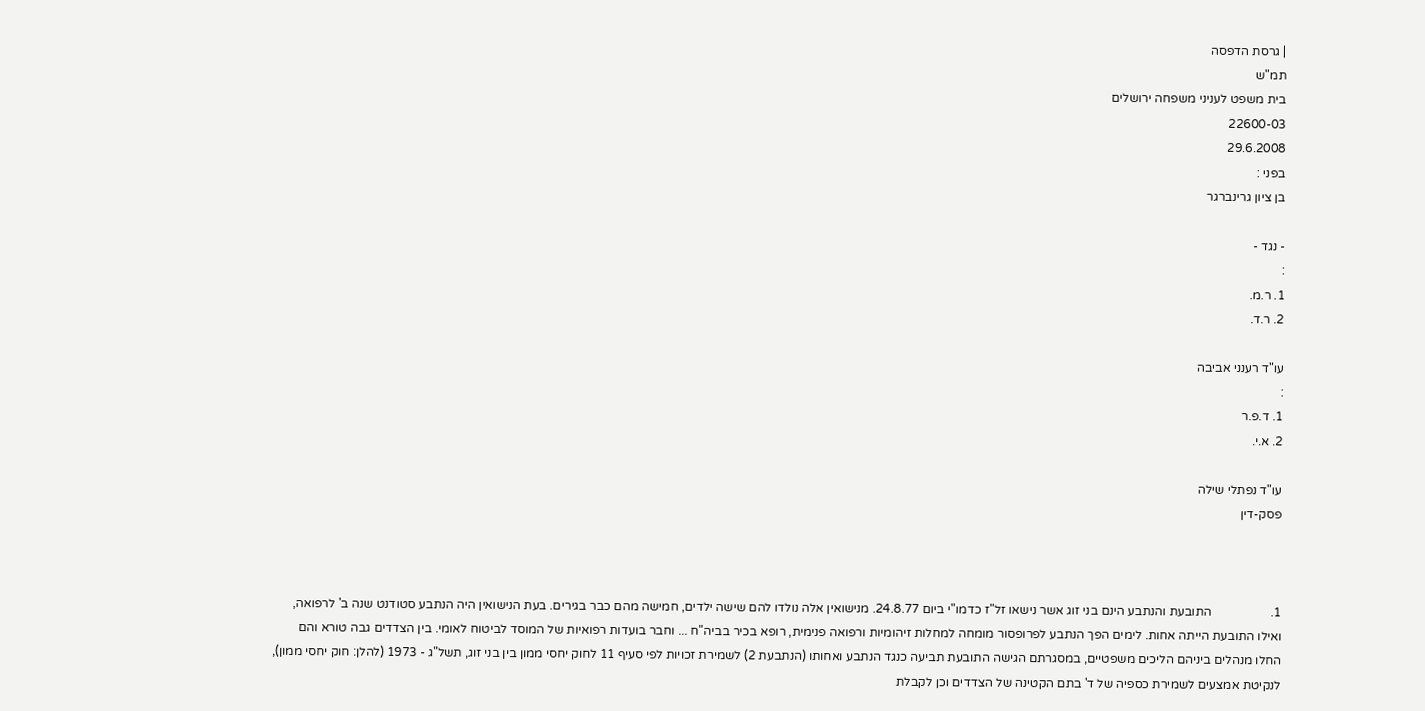| גרסת הדפסה
תמ"ש
בית משפט לעניני משפחה ירושלים
22600-03
29.6.2008
בפני :
בן ציון גרינברגר

- נגד -
:
1. ר.מ.
2. ר.ד.

עו"ד רענני אביבה
:
1. ד.פ.ר
2. א.י.

עו"ד נפתלי שילה
פסק-דין



1.                   התובעת והנתבע הינם בני זוג אשר נישאו זל"ז כדמו"י ביום 24.8.77. מנישואין אלה נולדו להם שישה ילדים, חמישה מהם כבר בגירים. בעת הנישואין היה הנתבע סטודנט שנה ב' לרפואה, ואילו התובעת הייתה אחות. לימים הפך הנתבע לפרופסור מומחה למחלות זיהומיות ורפואה פנימית, רופא בכיר בביה"ח ... וחבר בועדות רפואיות של המוסד לביטוח לאומי. בין הצדדים גבה טורא והם החלו מנהלים ביניהם הליכים משפטיים, במסגרתם הגישה התובעת תביעה כנגד הנתבע ואחותו (הנתבעת 2) לשמירת זכויות לפי סעיף 11 לחוק יחסי ממון בין בני זוג, תשל"ג - 1973 (להלן: חוק יחסי ממון), לנקיטת אמצעים לשמירת כספיה של ד' בתם הקטינה של הצדדים וכן לקבלת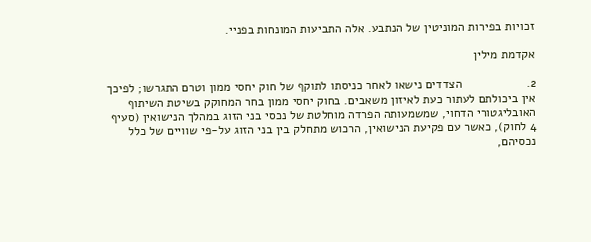זכויות בפירות המוניטין של הנתבע. אלה התביעות המונחות בפניי.

אקדמת מילין

2.                   הצדדים נישאו לאחר כניסתו לתוקף של חוק יחסי ממון וטרם התגרשו; לפיכך אין ביכולתם לעתור כעת לאיזון משאבים. בחוק יחסי ממון בחר המחוקק בשיטת השיתוף האובליגטורי הדחוי, שמשמעותה הפרדה מוחלטת של נכסי בני הזוג במהלך הנישואין (סעיף  4 לחוק), כאשר עם פקיעת הנישואין, הרכוש מתחלק בין בני הזוג על-פי שוויים של כלל נכסיהם,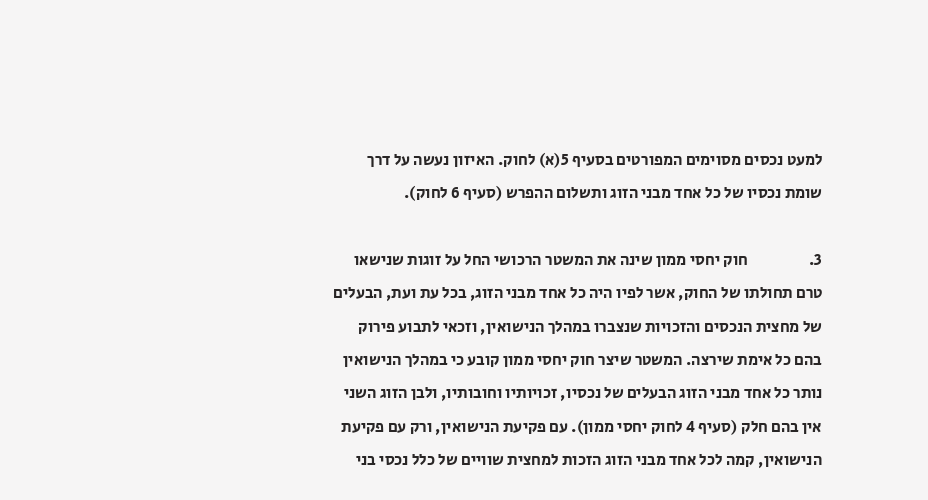למעט נכסים מסוימים המפורטים בסעיף 5(א) לחוק. האיזון נעשה על דרך שומת נכסיו של כל אחד מבני הזוג ותשלום ההפרש (סעיף 6 לחוק).

3.                   חוק יחסי ממון שינה את המשטר הרכושי החל על זוגות שנישאו טרם תחולתו של החוק, אשר לפיו היה כל אחד מבני הזוג, בכל עת ועת, הבעלים של מחצית הנכסים והזכויות שנצברו במהלך הנישואין, וזכאי לתבוע פירוק בהם כל אימת שירצה. המשטר שיצר חוק יחסי ממון קובע כי במהלך הנישואין נותר כל אחד מבני הזוג הבעלים של נכסיו, זכויותיו וחובותיו, ולבן הזוג השני אין בהם חלק (סעיף 4 לחוק יחסי ממון). עם פקיעת הנישואין, ורק עם פקיעת הנישואין, קמה לכל אחד מבני הזוג הזכות למחצית שוויים של כלל נכסי בני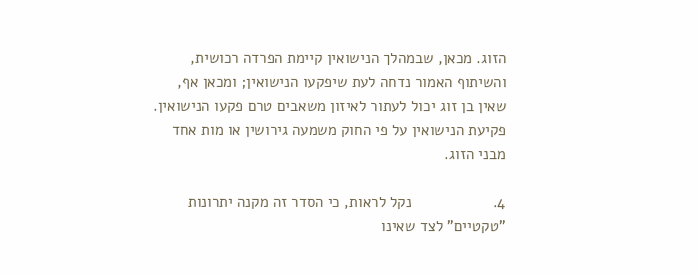הזוג. מכאן, שבמהלך הנישואין קיימת הפרדה רכושית, והשיתוף האמור נדחה לעת שיפקעו הנישואין; ומכאן אף, שאין בן זוג יכול לעתור לאיזון משאבים טרם פקעו הנישואין. פקיעת הנישואין על פי החוק משמעה גירושין או מות אחד מבני הזוג.

4.                   נקל לראות, כי הסדר זה מקנה יתרונות "טקטיים" לצד שאינו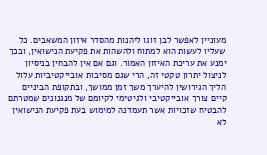מעוניין לאפשר לבן זוגו ליהנות מהסדר איזון המשאבים. כל שעליו לעשות הוא למתוח ולהשהות את פקיעת הנישואין, ובכך ימנע את עריכת האיזון האמור. וגם אם אין להבחין בניסיון לניצול יתרון טקטי זה, הרי שגם מסיבות אובייקטיביות עלול הליך הגירושין להיערך משך זמן ממושך, ובתקופת הביניים קיים צורך אובייקטיבי ולגיטימי לקיומם של מנגנונים שמטרתם להבטיח שזכויות אשר תעמדנה למימוש בעת פקיעת הנישואין לא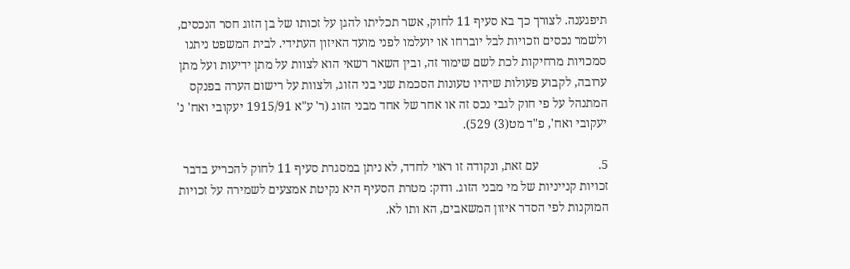תיפגענה. לצורך כך בא סעיף 11 לחוק, אשר תכליתו להגן על זכותו של בן הזוג חסר הנכסים, ולשמר נכסים וזכויות לבל יוברחו או יועלמו לפני מועד האיזון העתידי. לבית המשפט ניתנו סמכויות מרחיקות לכת לשם שימור זה, ובין השאר רשאי הוא לצוות על מתן ידיעות ועל מתן ערובה, לקבוע פעולות שיהיו טעונות הסכמת שני בני הזוג, ולצוות על רישום הערה בפנקס המתנהל על פי חוק לגבי נכס זה או אחר של אחד מבני הזוג (ר' ע"א 1915/91 יעקובי ואח' נ' יעקובי ואח', פ"ד מט(3) 529).

5.                   עם זאת, ונקודה זו ראוי לחדד, לא ניתן במסגרת סעיף 11 לחוק להכריע בדבר זכויות קנייניות של מי מבני הזוג. ודוק: מטרת הסעיף היא נקיטת אמצעים לשמירה על זכויות המוקנות לפי הסדר איזון המשאבים, הא ותו לא.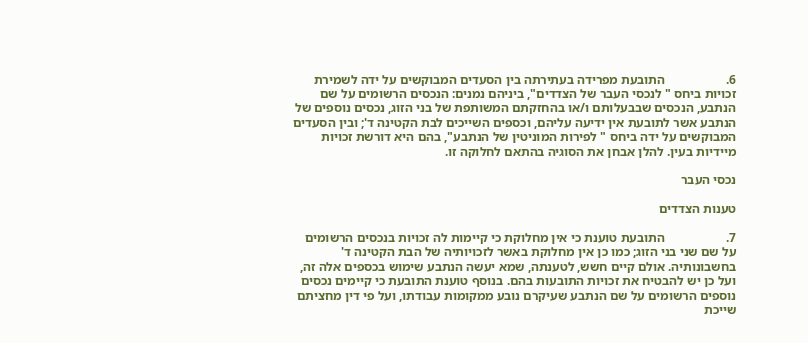6.                   התובעת מפרידה בעתירתה בין הסעדים המבוקשים על ידה לשמירת זכויות ביחס " לנכסי העבר של הצדדים", ביניהם נמנים: הנכסים הרשומים על שם הנתבע, הנכסים שבבעלותם ו/או בהחזקתם המשותפת של בני הזוג, נכסים נוספים של הנתבע אשר לתובעת אין ידיעה עליהם, וכספים השייכים לבת הקטינה ד'; ובין הסעדים המבוקשים על ידה ביחס " לפירות המוניטין של הנתבע", בהם היא דורשת זכויות מיידיות בעין. להלן אבחן את הסוגיה בהתאם לחלוקה זו.

נכסי העבר

טענות הצדדים

7.                   התובעת טוענת כי אין מחלוקת כי קיימות לה זכויות בנכסים הרשומים על שם שני בני הזוג; כמו כן אין מחלוקת באשר לזכויותיה של הבת הקטינה ד' בחשבונותיה. אולם קיים חשש, לטענתה, שמא יעשה הנתבע שימוש בכספים אלה זה, ועל כן יש להבטיח את זכויות התובעות בהם. בנוסף טוענת התובעת כי קיימים נכסים נוספים הרשומים על שם הנתבע שעיקרם נובע ממקומות עבודתו, ועל פי דין מחציתם שייכת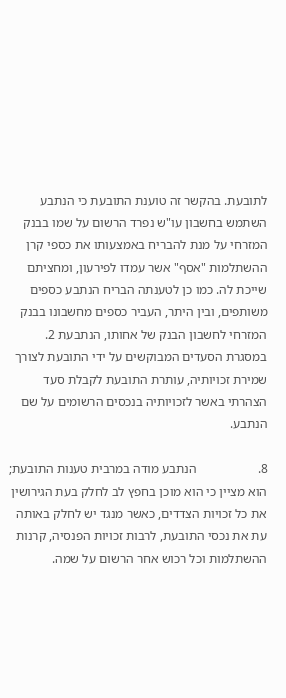לתובעת. בהקשר זה טוענת התובעת כי הנתבע השתמש בחשבון עו"ש נפרד הרשום על שמו בבנק המזרחי על מנת להבריח באמצעותו את כספי קרן ההשתלמות "אסף" אשר עמדו לפירעון, ומחציתם שייכת לה. כמו כן לטענתה הבריח הנתבע כספים משותפים, ובין היתר, העביר כספים מחשבונו בבנק המזרחי לחשבון הבנק של אחותו, הנתבעת 2. במסגרת הסעדים המבוקשים על ידי התובעת לצורך שמירת זכויותיה, עותרת התובעת לקבלת סעד הצהרתי באשר לזכויותיה בנכסים הרשומים על שם הנתבע.

8.                   הנתבע מודה במרבית טענות התובעת; הוא מציין כי הוא מוכן בחפץ לב לחלק בעת הגירושין את כל זכויות הצדדים, כאשר מנגד יש לחלק באותה עת את נכסי התובעת, לרבות זכויות הפנסיה, קרנות ההשתלמות וכל רכוש אחר הרשום על שמה.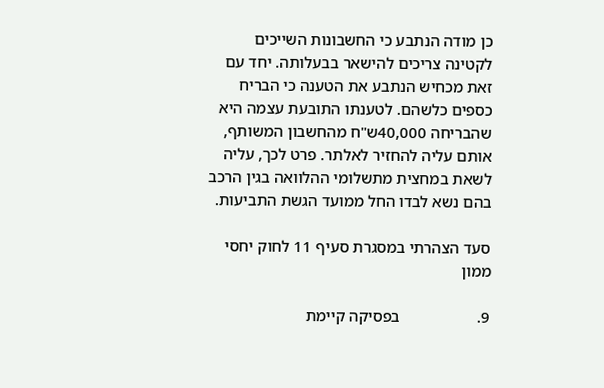כן מודה הנתבע כי החשבונות השייכים לקטינה צריכים להישאר בבעלותה. יחד עם זאת מכחיש הנתבע את הטענה כי הבריח כספים כלשהם. לטענתו התובעת עצמה היא שהבריחה 40,000ש"ח מהחשבון המשותף, אותם עליה להחזיר לאלתר. פרט לכך, עליה לשאת במחצית מתשלומי ההלוואה בגין הרכב בהם נשא לבדו החל ממועד הגשת התביעות.

סעד הצהרתי במסגרת סעיף 11 לחוק יחסי ממון

9.                   בפסיקה קיימת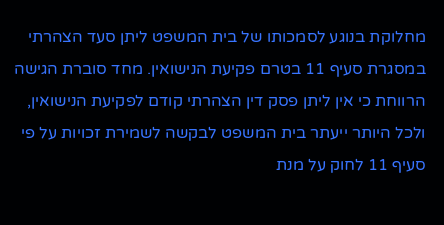מחלוקת בנוגע לסמכותו של בית המשפט ליתן סעד הצהרתי במסגרת סעיף 11 בטרם פקיעת הנישואין. מחד סוברת הגישה הרווחת כי אין ליתן פסק דין הצהרתי קודם לפקיעת הנישואין, ולכל היותר ייעתר בית המשפט לבקשה לשמירת זכויות על פי סעיף 11 לחוק על מנת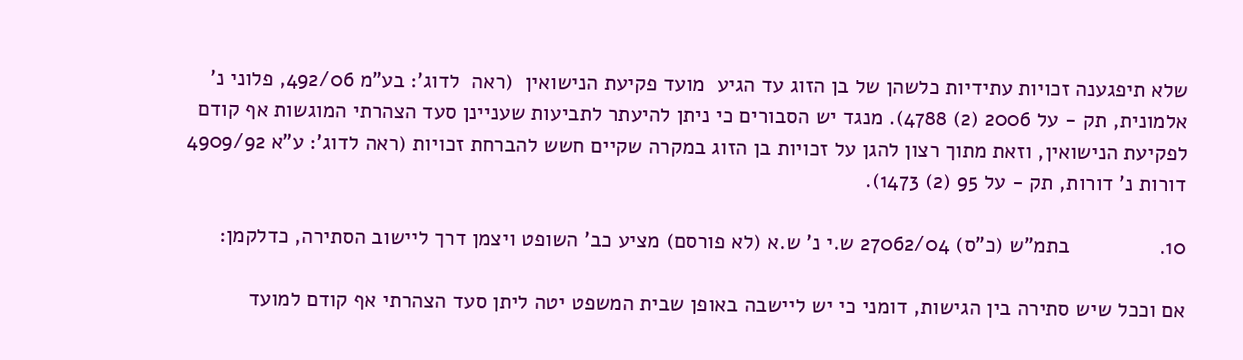שלא תיפגענה זכויות עתידיות כלשהן של בן הזוג עד הגיע  מועד פקיעת הנישואין  (ראה  לדוג': בע"מ 492/06, פלוני נ' אלמונית, תק - על 2006 (2) 4788). מנגד יש הסבורים כי ניתן להיעתר לתביעות שעניינן סעד הצהרתי המוגשות אף קודם לפקיעת הנישואין, וזאת מתוך רצון להגן על זכויות בן הזוג במקרה שקיים חשש להברחת זכויות (ראה לדוג': ע"א 4909/92 דורות נ' דורות, תק - על 95 (2) 1473).

10.               בתמ"ש (כ"ס) 27062/04 ש.י נ' ש.א (לא פורסם) מציע כב' השופט ויצמן דרך ליישוב הסתירה, כדלקמן:

אם וככל שיש סתירה בין הגישות, דומני כי יש ליישבה באופן שבית המשפט יטה ליתן סעד הצהרתי אף קודם למועד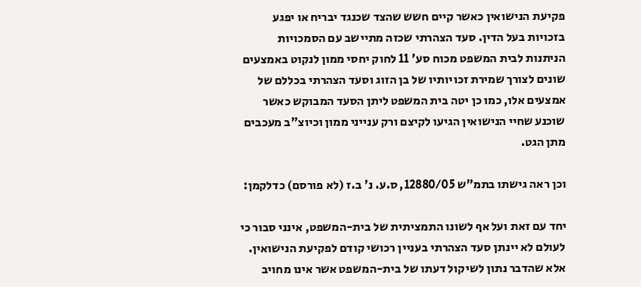פקיעת הנישואין כאשר קיים חשש שהצד שכנגד יבריח או יפגע בזכויות בעל הדין. סעד הצהרתי שכזה מתיישב עם הסמכויות הניתנות לבית המשפט מכוח סע' 11 לחוק יחסי ממון לנקוט באמצעים שונים לצורך שמירת זכויותיו של בן הזוג וסעד הצהרתי בכללם של אמצעים אלו, כמו כן יטה בית המשפט ליתן הסעד המבוקש כאשר שוכנע שחיי הנישואין הגיעו לקיצם ורק ענייני ממון וכיוצ"ב מעכבים מתן הגט.

וכן ראה גישתו בתמ"ש 12880/05, ס.ע. נ' ב.ז (לא פורסם) כדלקמן:

יחד עם זאת ועל אף לשונו התמציתית של בית-המשפט, אינני סבור כי לעולם לא יינתן סעד הצהרתי בעניין רכושי קודם לפקיעת הנישואין. אלא שהדבר נתון לשיקול דעתו של בית-המשפט אשר אינו מחויב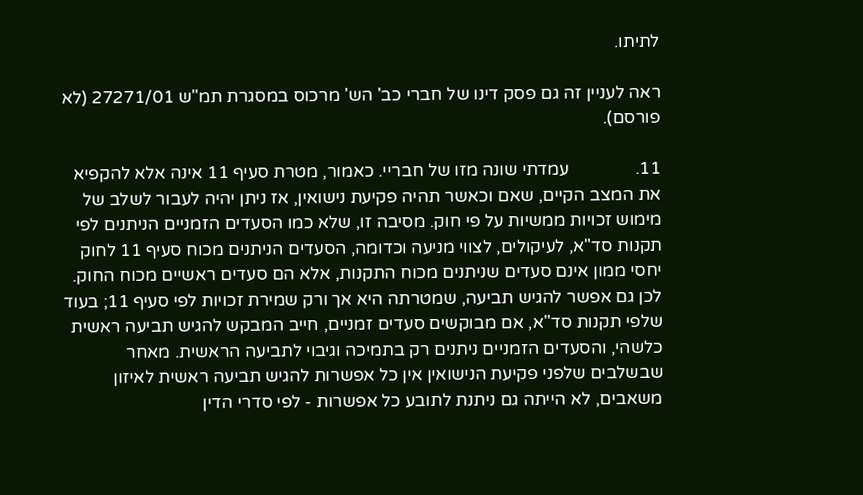לתיתו.

ראה לעניין זה גם פסק דינו של חברי כב' הש' מרכוס במסגרת תמ"ש 27271/01 (לא פורסם).

11.               עמדתי שונה מזו של חבריי. כאמור, מטרת סעיף 11 אינה אלא להקפיא את המצב הקיים, שאם וכאשר תהיה פקיעת נישואין, אז ניתן יהיה לעבור לשלב של מימוש זכויות ממשיות על פי חוק. מסיבה זו, שלא כמו הסעדים הזמניים הניתנים לפי תקנות סד"א, לעיקולים, לצווי מניעה וכדומה, הסעדים הניתנים מכוח סעיף 11 לחוק יחסי ממון אינם סעדים שניתנים מכוח התקנות, אלא הם סעדים ראשיים מכוח החוק. לכן גם אפשר להגיש תביעה, שמטרתה היא אך ורק שמירת זכויות לפי סעיף 11; בעוד שלפי תקנות סד"א, אם מבוקשים סעדים זמניים, חייב המבקש להגיש תביעה ראשית כלשהי, והסעדים הזמניים ניתנים רק בתמיכה וגיבוי לתביעה הראשית. מאחר שבשלבים שלפני פקיעת הנישואין אין כל אפשרות להגיש תביעה ראשית לאיזון משאבים, לא הייתה גם ניתנת לתובע כל אפשרות - לפי סדרי הדין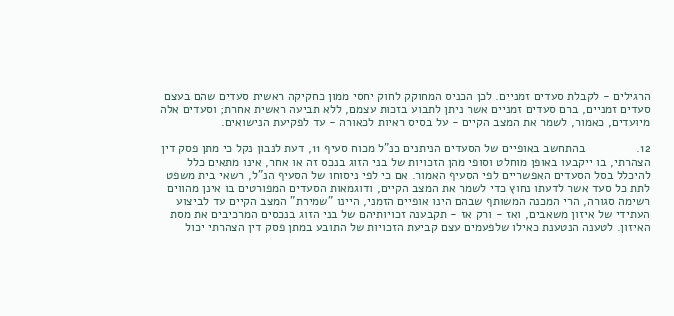הרגילים - לקבלת סעדים זמניים. לכן הכניס המחוקק לחוק יחסי ממון כחקיקה ראשית סעדים שהם בעצם סעדים זמניים, ברם סעדים זמניים אשר ניתן לתבוע בזכות עצמם, ללא תביעה ראשית אחרת; וסעדים אלה מיועדים, כאמור, לשמר את המצב הקיים - על בסיס ראיות לכאורה - עד לפקיעת הנישואים.

12.               בהתחשב באופיים של הסעדים הניתנים כנ"ל מכוח סעיף 11, דעת לנבון נקל כי מתן פסק דין הצהרתי, בו ייקבעו באופן מוחלט וסופי מהן הזכויות של בני הזוג בנכס זה או אחר, אינו מתאים כלל להיכלל בסל הסעדים האפשריים לפי הסעיף האמור. אם כי לפי ניסוחו של הסעיף הנ"ל, רשאי בית משפט לתת כל סעד אשר לדעתו נחוץ כדי לשמר את המצב הקיים, ודוגמאות הסעדים המפורטים בו אינן מהווים רשימה סגורה, הרי המכנה המשותף שבהם הינו אופיים הזמני, היינו "שמירת" המצב הקיים עד לביצוע העתידי של איזון משאבים, ואז - ורק אז - תקבענה זכויותיהם של בני הזוג בנכסים המרכיבים את מסת האיזון. לטענה הנטענת כאילו שלפעמים עצם קביעת הזכויות של התובע במתן פסק דין הצהרתי יכול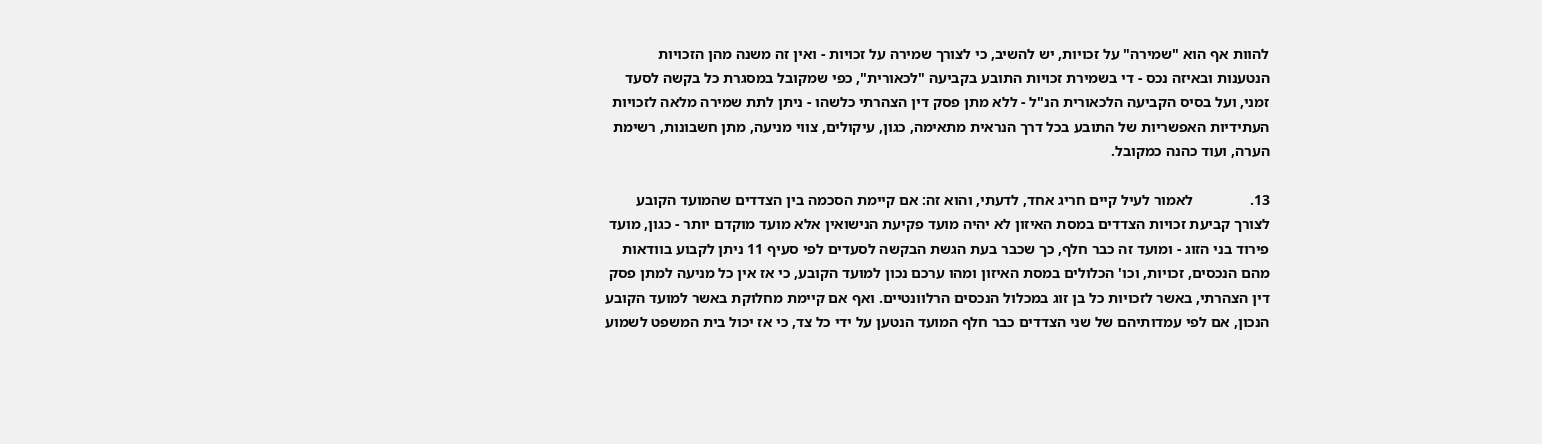להוות אף הוא "שמירה" על זכויות, יש להשיב, כי לצורך שמירה על זכויות - ואין זה משנה מהן הזכויות הנטענות ובאיזה נכס - די בשמירת זכויות התובע בקביעה "לכאורית", כפי שמקובל במסגרת כל בקשה לסעד זמני, ועל בסיס הקביעה הלכאורית הנ"ל - ללא מתן פסק דין הצהרתי כלשהו - ניתן לתת שמירה מלאה לזכויות העתידיות האפשריות של התובע בכל דרך הנראית מתאימה, כגון, עיקולים, צווי מניעה, מתן חשבונות, רשימת הערה, ועוד כהנה כמקובל.

13.               לאמור לעיל קיים חריג אחד, לדעתי, והוא זה: אם קיימת הסכמה בין הצדדים שהמועד הקובע לצורך קביעת זכויות הצדדים במסת האיזון לא יהיה מועד פקיעת הנישואין אלא מועד מוקדם יותר - כגון, מועד פירוד בני הזוג - ומועד זה כבר חלף, כך שכבר בעת הגשת הבקשה לסעדים לפי סעיף 11 ניתן לקבוע בוודאות מהם הנכסים, זכויות, וכו' הכלולים במסת האיזון ומהו ערכם נכון למועד הקובע, כי אז אין כל מניעה למתן פסק דין הצהרתי, באשר לזכויות כל בן זוג במכלול הנכסים הרלוונטיים. ואף אם קיימת מחלוקת באשר למועד הקובע הנכון, אם לפי עמדותיהם של שני הצדדים כבר חלף המועד הנטען על ידי כל צד, כי אז יכול בית המשפט לשמוע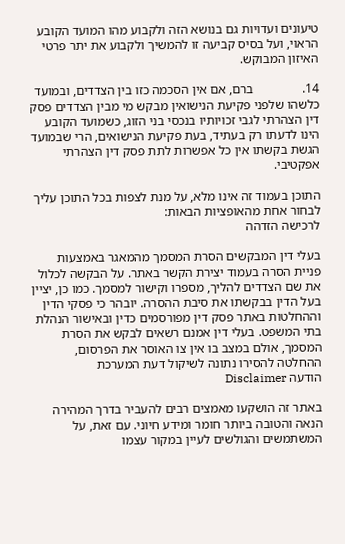טיעונים ועדויות גם בנושא הזה ולקבוע מהו המועד הקובע הראוי, ועל בסיס קביעה זו להמשיך ולקבוע את יתר פרטי האיזון המבוקש.

14.               ברם, אם אין הסכמה כזו בין הצדדים, ובמועד כלשהו שלפני פקיעת הנישואין מבקש מי מבין הצדדים פסק דין הצהרתי לגבי זכויותיו בנכסי בני הזוג, כשמועד הקובע הינו לדעתו רק בעתיד, בעת פקיעת הנישואים, הרי שבמועד הגשת בקשתו אין כל אפשרות לתת פסק דין הצהרתי אפקטיבי.

התוכן בעמוד זה אינו מלא, על מנת לצפות בכל התוכן עליך לבחור אחת מהאופציות הבאות:
לרכישה הזדהה

בעלי דין המבקשים הסרת המסמך מהמאגר באמצעות פניית הסרה בעמוד יצירת הקשר באתר. על הבקשה לכלול את שם הצדדים להליך, מספרו וקישור למסמך. כמו כן, יציין בעל הדין בבקשתו את סיבת ההסרה. יובהר כי פסקי הדין וההחלטות באתר פסק דין מפורסמים כדין ובאישור הנהלת בתי המשפט. בעלי דין אמנם רשאים לבקש את הסרת המסמך, אולם במצב בו אין צו האוסר את הפרסום, ההחלטה להסירו נתונה לשיקול דעת המערכת
הודעה Disclaimer

באתר זה הושקעו מאמצים רבים להעביר בדרך המהירה הנאה והטובה ביותר חומר ומידע חיוני. עם זאת, על המשתמשים והגולשים לעיין במקור עצמו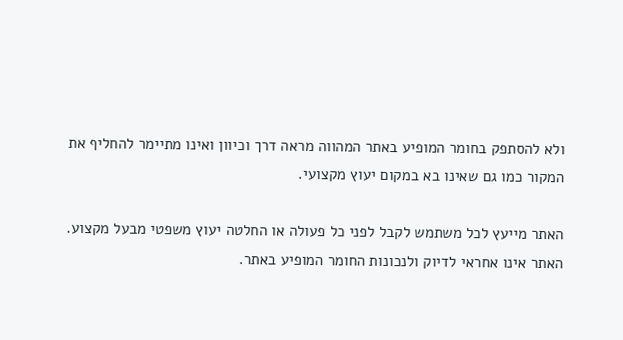ולא להסתפק בחומר המופיע באתר המהווה מראה דרך וכיוון ואינו מתיימר להחליף את המקור כמו גם שאינו בא במקום יעוץ מקצועי.

האתר מייעץ לכל משתמש לקבל לפני כל פעולה או החלטה יעוץ משפטי מבעל מקצוע. האתר אינו אחראי לדיוק ולנכונות החומר המופיע באתר.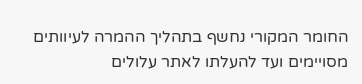החומר המקורי נחשף בתהליך ההמרה לעיוותים מסויימים ועד להעלתו לאתר עלולים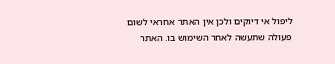ליפול אי דיוקים ולכן אין האתר אחראי לשום פעולה שתעשה לאחר השימוש בו. האתר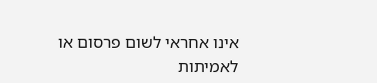אינו אחראי לשום פרסום או לאמיתות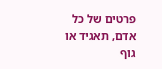פרטים של כל אדם, תאגיד או גוף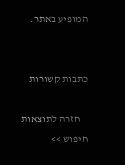המופיע באתר.


כתבות קשורות

    חזרה לתוצאות חיפוש >>